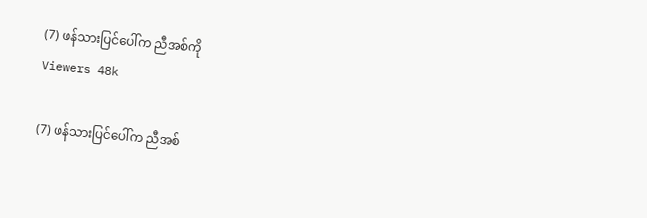(7) ဖန်သားပြင်ပေါ်က ညီအစ်ကို
Viewers 48k

(7) ဖန်သားပြင်ပေါ်က ညီအစ်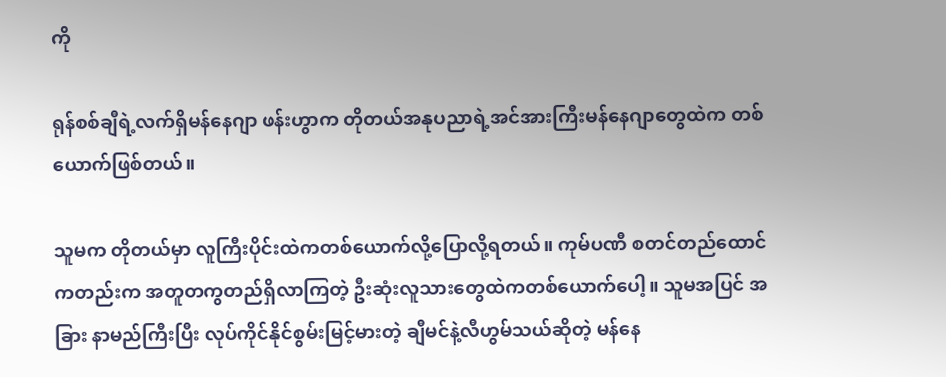ကို

ရုန်စစ်ချီရဲ့လက်ရှိမန်နေဂျာ ဖန်းဟွာက တိုတယ်အနုပညာရဲ့အင်အားကြီးမန်နေဂျာတွေထဲက တစ်ယောက်ဖြစ်တယ်။

သူမက တိုတယ်မှာ လူကြီးပိုင်းထဲကတစ်ယောက်လို့ပြောလို့ရတယ်။ ကုမ်ပဏီ စတင်တည်ထောင်ကတည်းက အတူတကွတည်ရှိလာကြတဲ့ ဦးဆုံးလူသားတွေထဲကတစ်ယောက်ပေါ့။ သူမအပြင် အခြား နာမည်ကြီးပြီး လုပ်ကိုင်နိုင်စွမ်းမြင့်မားတဲ့ ချီမင်နဲ့လီဟွမ်သယ်ဆိုတဲ့ မန်နေ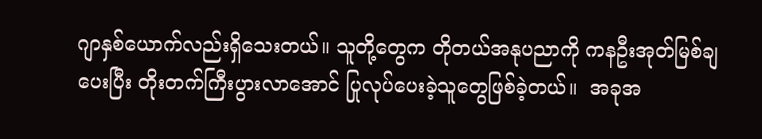ဂျာနှစ်ယောက်လည်းရှိသေးတယ်။ သူတို့တွေက တိုတယ်အနုပညာကို ကနဦးအုတ်မြစ်ချပေးပြီး တိုးတက်ကြီးပွားလာအောင် ပြုလုပ်ပေးခဲ့သူတွေဖြစ်ခဲ့တယ်။  အခုအ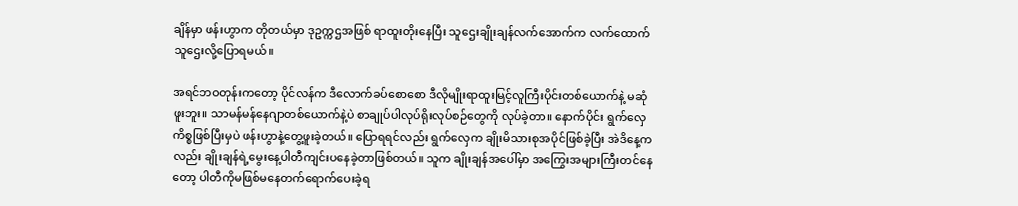ချိန်မှာ ဖန်းဟွာက တိုတယ်မှာ ဒုဥက္ကဌအဖြစ် ရာထူးတိုးနေပြီး သူဌေးချိုးချန်လက်အောက်က လက်ထောက်သူဌေးလို့ပြောရမယ်။

အရင်ဘဝတုန်းကတော့ ပိုင်လန်က ဒီလောက်ခပ်စောစော ဒီလိုမျိုးရာထူးမြင့်လူကြီးပိုင်းတစ်ယောက်နဲ့ မဆုံဖူးဘူး။ သာမန်မန်နေဂျာတစ်ယောက်နဲ့ပဲ စာချုပ်ပါလုပ်ရိုးလုပ်စဉ်တွေကို လုပ်ခဲ့တာ။ နောက်ပိုင်း ရွက်လှေကိစ္စဖြစ်ပြီးမှပဲ ဖန်းဟွာနဲ့တွေ့ဖူးခဲ့တယ်။ ပြောရရင်လည်း ရွက်လှေက ချိုးမိသားစုအပိုင်ဖြစ်ခဲ့ပြီး အဲဒိနေ့ကလည်း ချိုးချန်ရဲ့မွေးနေ့ပါတီကျင်းပနေခဲ့တာဖြစ်တယ်။ သူက ချိုးချန်အပေါ်မှာ အကြွေးအများကြီးတင်နေတော့ ပါတီကိုမဖြစ်မနေတက်ရောက်ပေးခဲ့ရ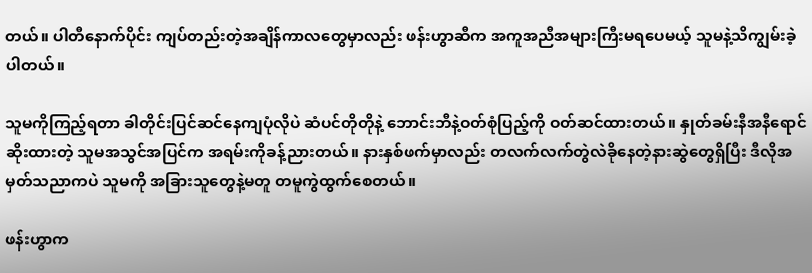တယ်။ ပါတီနောက်ပိုင်း ကျပ်တည်းတဲ့အချိန်ကာလတွေမှာလည်း ဖန်းဟွာဆီက အကူအညီအများကြီးမရပေမယ့် သူမနဲ့သိကျွမ်းခဲ့ပါတယ်။

သူမကိုကြည့်ရတာ ခါတိုင်းပြင်ဆင်နေကျပုံလိုပဲ ဆံပင်တိုတိုနဲ့ ဘောင်းဘီနဲ့ဝတ်စုံပြည့်ကို ဝတ်ဆင်ထားတယ်။ နှုတ်ခမ်းနီအနီရောင်ဆိုးထားတဲ့ သူမအသွင်အပြင်က အရမ်းကိုခန့်ညားတယ်။ နားနှစ်ဖက်မှာလည်း တလက်လက်တွဲလဲခိုနေတဲ့နားဆွဲတွေရှိပြီး ဒီလိုအမှတ်သညာကပဲ သူမကို အခြားသူတွေနဲ့မတူ တမူကွဲထွက်စေတယ်။

ဖန်းဟွာက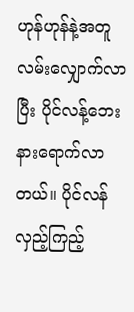ဟုန်ဟုန်နဲ့အတူ လမ်းလျှောက်လာပြီး ပိုင်လန့်ဘေးနားရောက်လာတယ်။ ပိုင်လန်လှည့်ကြည့်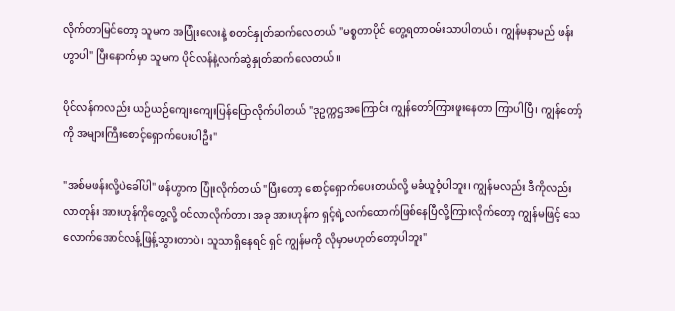လိုက်တာမြင်တော့ သူမက အပြုံးလေးနဲ့ စတင်နှုတ်ဆက်လေတယ် "မစ္စတာပိုင် တွေ့ရတာဝမ်းသာပါတယ်၊ ကျွန်မနာမည် ဖန်းဟွာပါ" ပြီးနောက်မှာ သူမက ပိုင်လန်နဲ့လက်ဆွဲနှုတ်ဆက်လေတယ်။

ပိုင်လန်ကလည်း ယဉ်ယဉ်ကျေးကျေးပြန်ပြောလိုက်ပါတယ် "ဒုဥက္ကဌအကြောင်း ကျွန်တော်ကြားဖူးနေတာ ကြာပါပြီ၊ ကျွန်တော့်ကို အများကြီးစောင့်ရှောက်ပေးပါဦး"

"အစ်မဖန်းလို့ပဲခေါ်ပါ" ဖန်ဟွာက ပြုံးလိုက်တယ် "ပြီးတော့ စောင့်ရှောက်ပေးတယ်လို့ မခံယူဝံ့ပါဘူး၊ ကျွန်မလည်း ဒီကိုလည်းလာတုန်း အားဟုန်ကိုတွေ့လို့ ဝင်လာလိုက်တာ၊ အခု အားဟုန်က ရှင့်ရဲ့လက်ထောက်ဖြစ်နေပြီလို့ကြားလိုက်တော့ ကျွန်မဖြင့် သေလောက်အောင်လန့်ဖြန့်သွားတာပဲ၊ သူသာရှိနေရင် ရှင် ကျွန်မကို လိုမှာမဟုတ်တော့ပါဘူး"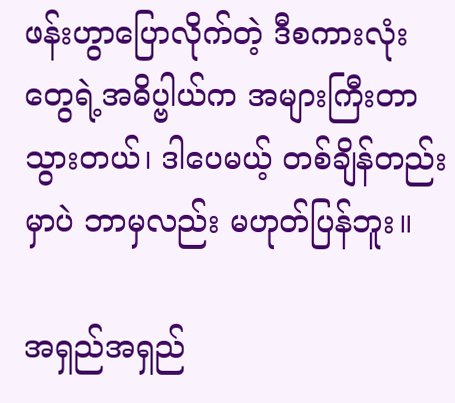ဖန်းဟွာပြောလိုက်တဲ့ ဒီစကားလုံးတွေရဲ့အဓိပ္ဗါယ်က အများကြီးတာသွားတယ်၊ ဒါပေမယ့် တစ်ချိန်တည်းမှာပဲ ဘာမှလည်း မဟုတ်ပြန်ဘူး။

အရှည်အရှည်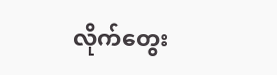လိုက်တွေး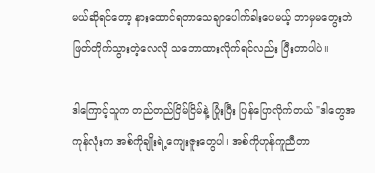မယ်ဆိုရင်တော့ နားထောင်ရတာသေချာပေါက်ခါးပေမယ့် ဘာမှမတွေးဘဲ ဖြတ်တိုက်သွားတဲ့လေလို သဘောထားလိုက်ရင်လည်း ပြီးတာပါပဲ။

ဒါကြောင့်သူက တည်တည်ငြိမ်ငြိမ်နဲ့ ပြုံးပြီး ပြန်ပြောလိုက်တယ် "ဒါတွေအကုန်လုံးက အစ်ကိုချိုးရဲ့ကျေးဇူးတွေပါ၊ အစ်ကိုဟုန်ကူညီတာ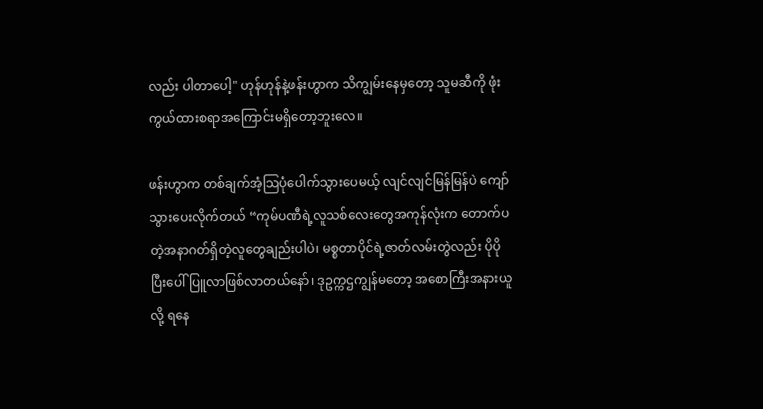လည်း ပါတာပေါ့" ဟုန်ဟုန်နဲ့ဖန်းဟွာက သိကျွမ်းနေမှတော့ သူမဆီကို ဖုံးကွယ်ထားစရာအကြောင်းမရှိတော့ဘူးလေ။

ဖန်းဟွာက တစ်ချက်အံ့သြပုံပေါက်သွားပေမယ့် လျင်လျင်မြန်မြန်ပဲ ကျော်သွားပေးလိုက်တယ် “ကုမ်ပဏီရဲ့လူသစ်လေးတွေအကုန်လုံးက တောက်ပတဲ့အနာဂတ်ရှိတဲ့လူတွေချည်းပါပဲ၊ မစ္စတာပိုင်ရဲ့ဇာတ်လမ်းတွဲလည်း ပိုပိုပြီးပေါ်ပြူလာဖြစ်လာတယ်နော်၊ ဒုဥက္ကဌကျွန်မတော့ အစောကြီးအနားယူလို့ ရနေ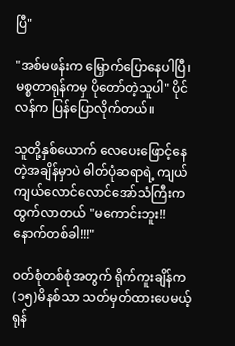ပြီ"

"အစ်မဖန်းက မြှောက်ပြောနေပါပြီ၊ မစ္စတာရုန်ကမှ ပိုတော်တဲ့သူပါ" ပိုင်လန်က ပြန်ပြောလိုက်တယ်။

သူတို့နှစ်ယောက် လေပေးဖြောင့်နေတဲ့အချိန်မှာပဲ ဓါတ်ပုံဆရာရဲ့ ကျယ်ကျယ်လောင်လောင်အော်သံကြီးကထွက်လာတယ် "မကောင်းဘူး!! နောက်တစ်ခါ!!!"

ဝတ်စုံတစ်စုံအတွက် ရိုက်ကူးချိန်က (၁၅)မိနစ်သာ သတ်မှတ်ထားပေမယ့် ရုန်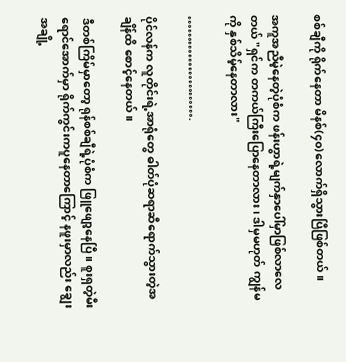စစ်ချီကို ရိုက်နေတာ မိနစ်(၄၀)လောက်ရှိသွားပြီဖြစ်တယ်။

အကူအညီမဲ့နေတဲ့ပုံစံက ဖန်းဟွာရဲ့မျက်နှာပေါ်မှာဖြစ်လာလေတယ် "ရှင်က တကယ်ကြီးပြောနေတာလား၊ ဒါမှမဟုတ် ကျွန်မကို နှစ်သိမ့်နေတာလား"

…………………….

ပိုင်လန်က လူတိုင်းရဲ့အာရုံတွေ ဓါတ်ပုံဆရာဆီရောက်သွားတဲ့အချိန်ထိ စောင့်နေတယ်။

ဒီတစ်ကြိမ်မှာတော့ ရုန်စစ်ချီရဲ့ပုံစံက ဖြူဖျော့နေပြီ။ စူးရှတဲ့မီးရောင်အောက်မှာ ရိုက်ကွင်းကပူနေတာကြောင့် နဖူးမှာလည်း ချွေးအချို့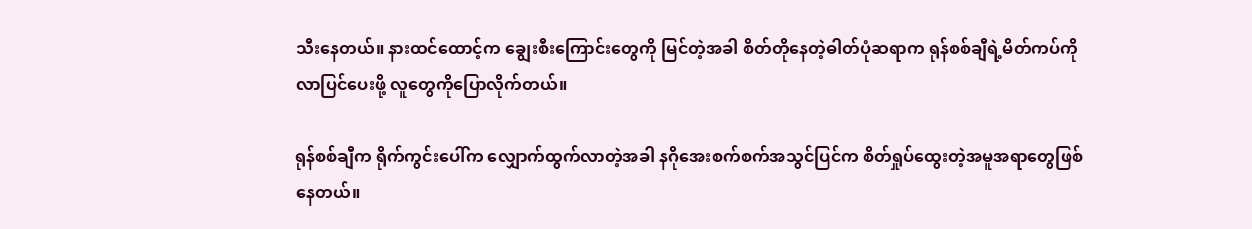သီးနေတယ်။ နားထင်ထောင့်က ချွေးစီးကြောင်းတွေကို မြင်တဲ့အခါ စိတ်တိုနေတဲ့ဓါတ်ပုံဆရာက ရုန်စစ်ချီရဲ့မိတ်ကပ်ကို လာပြင်ပေးဖို့ လူတွေကိုပြောလိုက်တယ်။

ရုန်စစ်ချီက ရိုက်ကွင်းပေါ်က လျှောက်ထွက်လာတဲ့အခါ နဂိုအေးစက်စက်အသွင်ပြင်က စိတ်ရှုပ်ထွေးတဲ့အမူအရာတွေဖြစ်နေတယ်။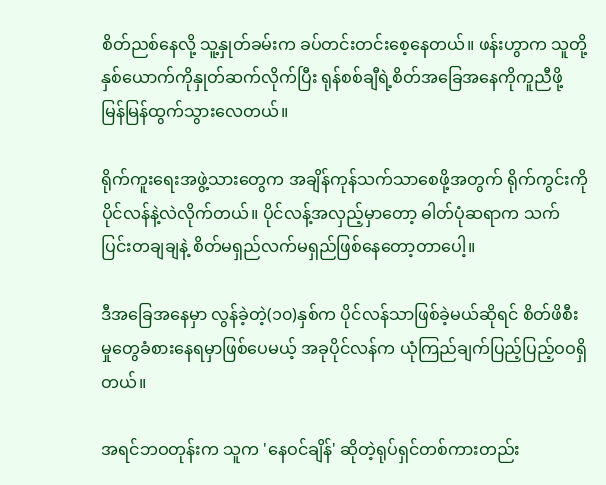စိတ်ညစ်နေလို့ သူ့နှုတ်ခမ်းက ခပ်တင်းတင်းစေ့နေတယ်။ ဖန်းဟွာက သူတို့နှစ်ယောက်ကိုနှုတ်ဆက်လိုက်ပြီး ရုန်စစ်ချီရဲ့စိတ်အခြေအနေကိုကူညီဖို့ မြန်မြန်ထွက်သွားလေတယ်။

ရိုက်ကူးရေးအဖွဲ့သားတွေက အချိန်ကုန်သက်သာစေဖို့အတွက် ရိုက်ကွင်းကို ပိုင်လန်နဲ့လဲလိုက်တယ်။ ပိုင်လန့်အလှည့်မှာတော့ ဓါတ်ပုံဆရာက သက်ပြင်းတချချနဲ့ စိတ်မရှည်လက်မရှည်ဖြစ်နေတော့တာပေါ့။

ဒီအခြေအနေမှာ လွန်ခဲ့တဲ့(၁၀)နှစ်က ပိုင်လန်သာဖြစ်ခဲ့မယ်ဆိုရင် စိတ်ဖိစီးမှုတွေခံစားနေရမှာဖြစ်ပေမယ့် အခုပိုင်လန်က ယုံကြည်ချက်ပြည့်ပြည့်ဝဝရှိတယ်။

အရင်ဘဝတုန်းက သူက 'နေဝင်ချိန်' ဆိုတဲ့ရုပ်ရှင်တစ်ကားတည်း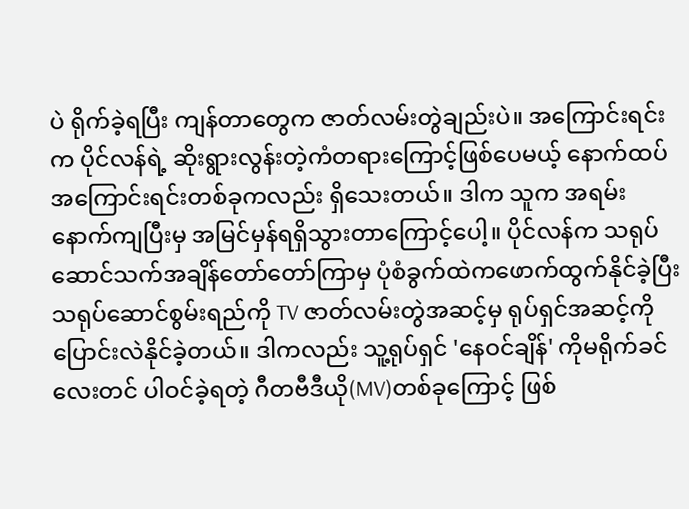ပဲ ရိုက်ခဲ့ရပြီး ကျန်တာတွေက ဇာတ်လမ်းတွဲချည်းပဲ။ အကြောင်းရင်းက ပိုင်လန်ရဲ့ ဆိုးရွားလွန်းတဲ့ကံတရားကြောင့်ဖြစ်ပေမယ့် နောက်ထပ်အကြောင်းရင်းတစ်ခုကလည်း ရှိသေးတယ်။ ဒါက သူက အရမ်းနောက်ကျပြီးမှ အမြင်မှန်ရရှိသွားတာကြောင့်ပေါ့။ ပိုင်လန်က သရုပ်ဆောင်သက်အချိန်တော်တော်ကြာမှ ပုံစံခွက်ထဲကဖောက်ထွက်နိုင်ခဲ့ပြီး သရုပ်ဆောင်စွမ်းရည်ကို TV ဇာတ်လမ်းတွဲအဆင့်မှ ရုပ်ရှင်အဆင့်ကို ပြောင်းလဲနိုင်ခဲ့တယ်။ ဒါကလည်း သူ့ရုပ်ရှင် 'နေဝင်ချိန်' ကိုမရိုက်ခင်လေးတင် ပါဝင်ခဲ့ရတဲ့ ဂီတဗီဒီယို(MV)တစ်ခုကြောင့် ဖြစ်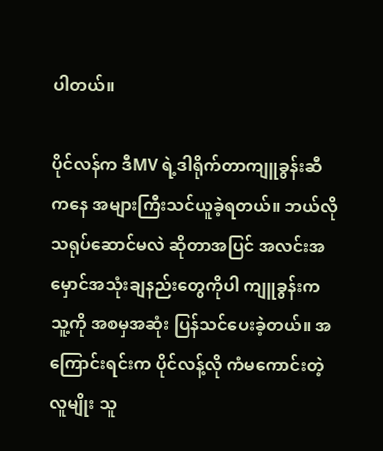ပါတယ်။

ပိုင်လန်က ဒီMV ရဲ့ဒါရိုက်တာကျူခွန်းဆီကနေ အများကြီးသင်ယူခဲ့ရတယ်။ ဘယ်လိုသရုပ်ဆောင်မလဲ ဆိုတာအပြင် အလင်းအမှောင်အသုံးချနည်းတွေကိုပါ ကျူခွန်းက သူ့ကို အစမှအဆုံး ပြန်သင်ပေးခဲ့တယ်။ အကြောင်းရင်းက ပိုင်လန့်လို ကံမကောင်းတဲ့လူမျိုး သူ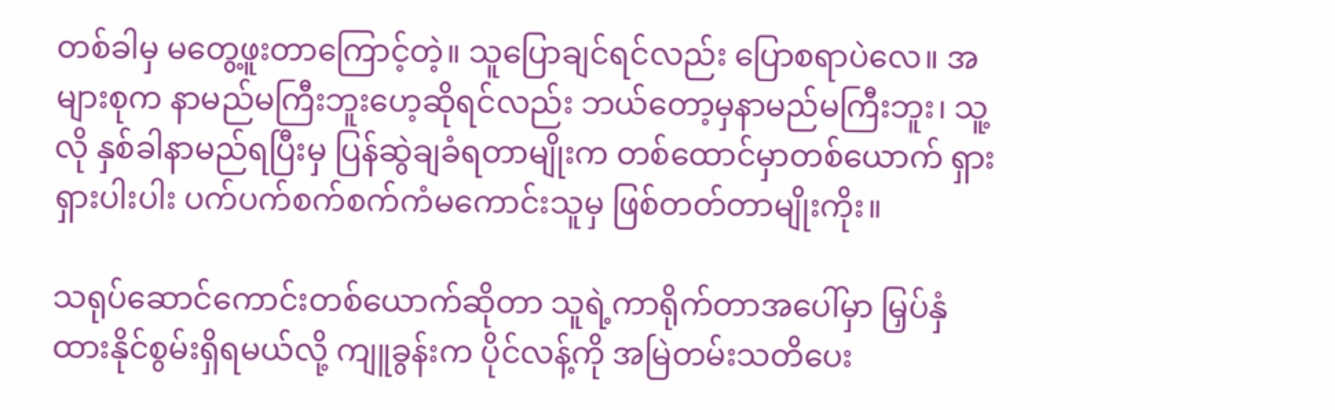တစ်ခါမှ မတွေ့ဖူးတာကြောင့်တဲ့။ သူပြောချင်ရင်လည်း ပြောစရာပဲလေ။ အများစုက နာမည်မကြီးဘူးဟေ့ဆိုရင်လည်း ဘယ်တော့မှနာမည်မကြီးဘူး၊ သူ့လို နှစ်ခါနာမည်ရပြီးမှ ပြန်ဆွဲချခံရတာမျိုးက တစ်ထောင်မှာတစ်ယောက် ရှားရှားပါးပါး ပက်ပက်စက်စက်ကံမကောင်းသူမှ ဖြစ်တတ်တာမျိုးကိုး။

သရုပ်ဆောင်ကောင်းတစ်ယောက်ဆိုတာ သူရဲ့ကာရိုက်တာအပေါ်မှာ မြှပ်နှံထားနိုင်စွမ်းရှိရမယ်လို့ ကျူခွန်းက ပိုင်လန့်ကို အမြဲတမ်းသတိပေး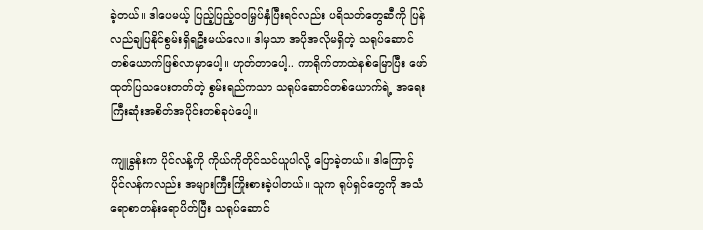ခဲ့တယ်။ ဒါပေမယ့် ပြည့်ပြည့်ဝဝမြှပ်နှံပြီးရင်လည်း ပရိသတ်တွေဆီကို ပြန်လည်ချပြနိုင်စွမ်းရှိရဦးမယ်လေ။ ဒါမှသာ အပိုအလိုမရှိတဲ့ သရုပ်ဆောင်တစ်ယောက်ဖြစ်လာမှာပေါ့။ ဟုတ်တာပေါ့.. ကာရိုက်တာထဲနစ်မြောပြီး ဖော်ထုတ်ပြသပေးတတ်တဲ့ စွမ်းရည်ကသာ သရုပ်ဆောင်တစ်ယောက်ရဲ့ အရေးကြီးဆုံးအစိတ်အပိုင်းတစ်ခုပဲပေါ့။

ကျူခွန်းက ပိုင်လန့်ကို ကိုယ်ကိုတိုင်သင်ယူပါလို့ ပြောခဲ့တယ်။ ဒါကြောင့် ပိုင်လန်ကလည်း အများကြီးကြိုးစားခဲ့ပါတယ်။ သူက ရုပ်ရှင်တွေကို အသံရောစာတန်းရောပိတ်ပြီး သရုပ်ဆောင်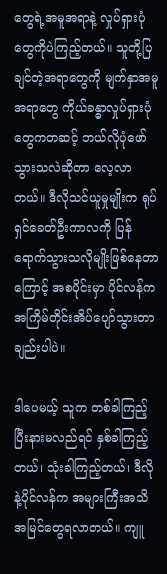တွေရဲ့အမူအရာနဲ့ လှုပ်ရှားပုံတွေကိုပဲကြည့်တယ်။ သူတို့ပြချင်တဲ့အရာတွေကို မျက်နှာအမူအရာတွေ ကိုယ်ခန္ဓာလှုပ်ရှားပုံတွေကတဆင့် ဘယ်လိုပုံဖော်သွားသလဲဆိုတာ လေ့လာတယ်။ ဒီလိုသင်ယူမှုမျိုးက ရုပ်ရှင်ခေတ်ဦးကာလကို ပြန်ရောက်သွားသလိုမျိုးဖြစ်နေတာကြောင့် အစပိုင်းမှာ ပိုင်လန်က အကြိမ်တိုင်းအိပ်ပျော်သွားတာချည်းပါပဲ။

ဒါပေမယ့် သူက တစ်ခါကြည့်ပြီးနားမလည်ရင် နှစ်ခါကြည့်တယ်၊ သုံးခါကြည့်တယ်၊ ဒီလိုနဲ့ပိုင်လန်က အများကြီးအသိအမြင်တွေရလာတယ်။ ကျူ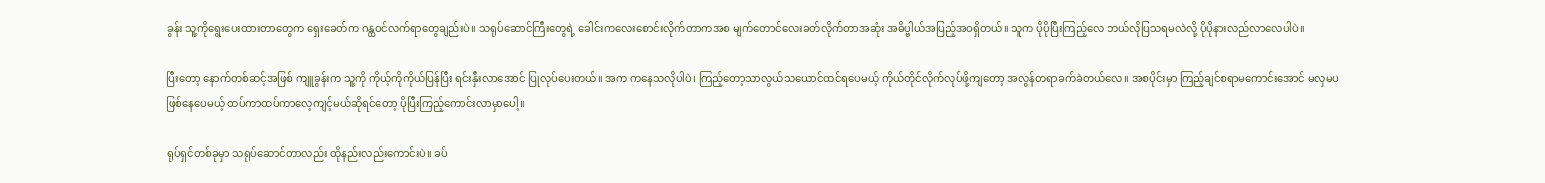ခွန်း သူ့ကိုရွေးပေးထားတာတွေက ရှေးခေတ်က ဂန္ထဝင်လက်ရာတွေချည်းပဲ။ သရုပ်ဆောင်ကြီးတွေရဲ့ ခေါင်းကလေးစောင်းလိုက်တာကအစ မျက်တောင်လေးခတ်လိုက်တာအဆုံး အဓိပ္ဗါယ်အပြည့်အဝရှိတယ်။ သူက ပိုပိုပြီးကြည့်လေ ဘယ်လိုပြသရမလဲလို့ ပိုပိုနားလည်လာလေပါပဲ။

ပြီးတော့ နောက်တစ်ဆင့်အဖြစ် ကျူခွန်းက သူ့ကို ကိုယ့်ကိုကိုယ်ပြန်ပြီး ရင်းနှီးလာအောင် ပြုလုပ်ပေးတယ်။ အက ကနေသလိုပါပဲ၊ ကြည့်တော့သာလွယ်သယောင်ထင်ရပေမယ့် ကိုယ်တိုင်လိုက်လုပ်ဖို့ကျတော့ အလွန်တရာခက်ခဲတယ်လေ။ အစပိုင်းမှာ ကြည့်ချင်စရာမကောင်းအောင် မလှမပဖြစ်နေပေမယ့် ထပ်ကာထပ်ကာလေ့ကျင့်မယ်ဆိုရင်တော့ ပိုပြီးကြည့်ကောင်းလာမှာပေါ့။

ရုပ်ရှင်တစ်ခုမှာ သရုပ်ဆောင်တာလည်း ထိုနည်းလည်းကောင်းပဲ။ ခပ်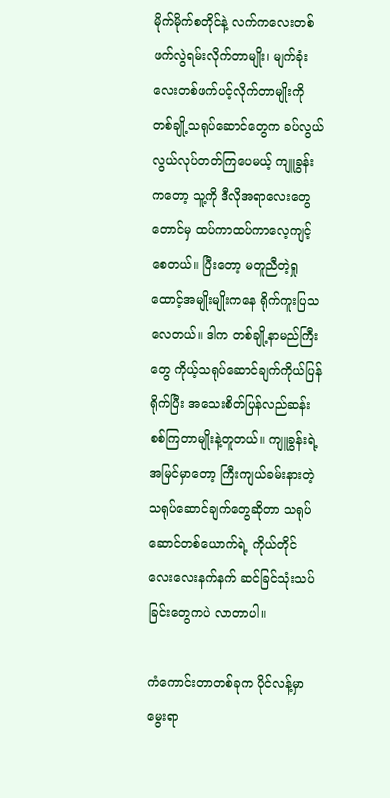မိုက်မိုက်စတိုင်နဲ့ လက်ကလေးတစ်ဖက်လွဲရမ်းလိုက်တာမျိုး၊ မျက်ခုံးလေးတစ်ဖက်ပင့်လိုက်တာမျိုးကို တစ်ချို့သရုပ်ဆောင်တွေက ခပ်လွယ်လွယ်လုပ်တတ်ကြပေမယ့် ကျူခွန်းကတော့ သူ့ကို ဒီလိုအရာလေးတွေတောင်မှ ထပ်ကာထပ်ကာလေ့ကျင့်စေတယ်။ ပြီးတော့ မတူညီတဲ့ရှုထောင့်အမျိုးမျိုးကနေ ရိုက်ကူးပြသလေတယ်။ ဒါက တစ်ချို့နာမည်ကြီးတွေ ကိုယ့်သရုပ်ဆောင်ချက်ကိုယ်ပြန်ရိုက်ပြီး အသေးစိတ်ပြန်လည်ဆန်းစစ်ကြတာမျိုးနဲ့တူတယ်။ ကျူခွန်းရဲ့အမြင်မှာတော့ ကြီးကျယ်ခမ်းနားတဲ့သရုပ်ဆောင်ချက်တွေဆိုတာ သရုပ်ဆောင်တစ်ယောက်ရဲ့ ကိုယ်တိုင်လေးလေးနက်နက် ဆင်ခြင်သုံးသပ်ခြင်းတွေကပဲ လာတာပါ။

ကံကောင်းတာတစ်ခုက ပိုင်လန့်မှာ မွေးရာ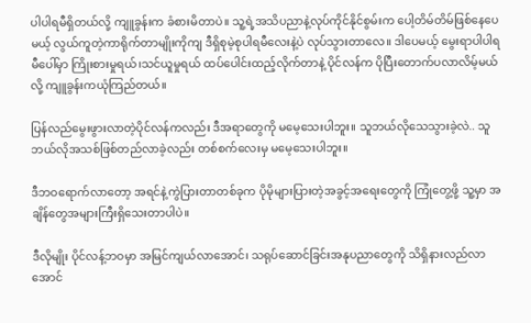ပါပါရမီရှိတယ်လို့ ကျူခွန်းက ခံစားမိတာပဲ။ သူ့ရဲ့အသိပညာနဲ့လုပ်ကိုင်နိုင်စွမ်းက ပေါ့တိမ်တိမ်ဖြစ်နေပေမယ့် လွယ်ကူတဲ့ကာရိုက်တာမျိုးကိုကျ ဒီရှိစုမဲ့စုပါရမီလေးနဲ့ပဲ လုပ်သွားတာလေ။ ဒါပေမယ့် မွေးရာပါပါရမီပေါ်မှာ ကြိုးစားမှုရယ်၊သင်ယူမှုရယ် ထပ်ပေါင်းထည့်လိုက်တာနဲ့ ပိုင်လန်က ပိုပြီးတောက်ပလာလိမ့်မယ်လို့ ကျူခွန်းကယုံကြည်တယ်။

ပြန်လည်မွေးဖွားလာတဲ့ပိုင်လန်ကလည်း ဒီအရာတွေကို မမေ့သေးပါဘူး။ သူဘယ်လိုသေသွားခဲ့လဲ.. သူဘယ်လိုအသစ်ဖြစ်တည်လာခဲ့လည်း တစ်စက်လေးမှ မမေ့သေးပါဘူး။

ဒီဘဝရောက်လာတော့ အရင်နဲ့ကွဲပြားတာတစ်ခုက ပိုမိုများပြားတဲ့အခွင့်အရေးတွေကို ကြုံတွေ့ဖို့ သူ့မှာ အချိန်တွေအများကြီးရှိသေးတာပါပဲ။

ဒီလိုမျိုး ပိုင်လန့်ဘဝမှာ အမြင်ကျယ်လာအောင်၊ သရုပ်ဆောင်ခြင်းအနုပညာတွေကို သိရှိနားလည်လာအောင်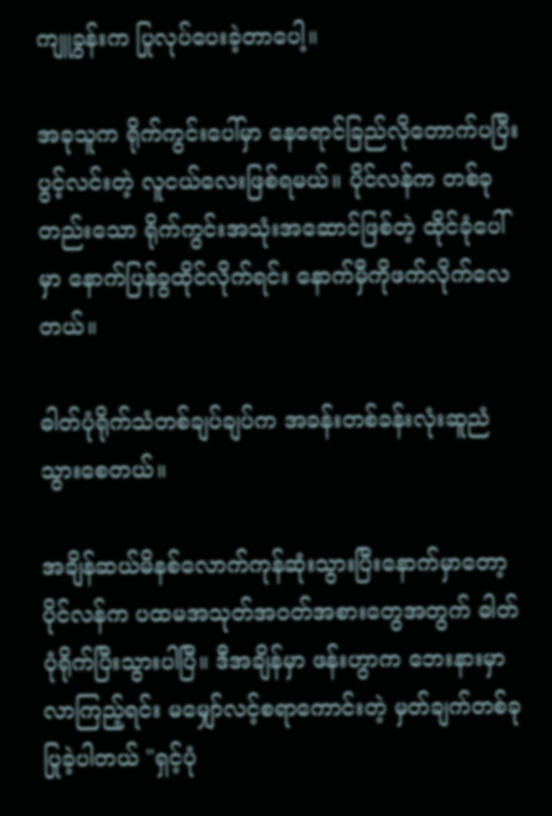ကျူခွန်းက ပြုလုပ်ပေးခဲ့တာပေါ့။

အခုသူက ရိုက်ကွင်းပေါ်မှာ နေရောင်ခြည်လိုတောက်ပပြီး ပွင့်လင်းတဲ့ လူငယ်လေးဖြစ်ရမယ်။ ပိုင်လန်က တစ်ခုတည်းသော ရိုက်ကွင်းအသုံးအဆောင်ဖြစ်တဲ့ ထိုင်ခုံပေါ်မှာ နောက်ပြန်ခွထိုင်လိုက်ရင်း နောက်မှီကိုဖက်လိုက်လေတယ်။

ဓါတ်ပုံရိုက်သံတစ်ချပ်ချပ်က အခန်းတစ်ခန်းလုံးဆူညံသွားစေတယ်။

အချိန်ဆယ်မိနစ်လောက်ကုန်ဆုံးသွားပြီးနောက်မှာတော့ ပိုင်လန်က ပထမအသုတ်အဝတ်အစားတွေအတွက် ဓါတ်ပုံရိုက်ပြီးသွားပါပြီ။ ဒီအချိန်မှာ ဖန်းဟွာက ဘေးနားမှာလာကြည့်ရင်း မမျှော်လင့်စရာကောင်းတဲ့ မှတ်ချက်တစ်ခု ပြုခဲ့ပါတယ် "ရှင့်ပုံ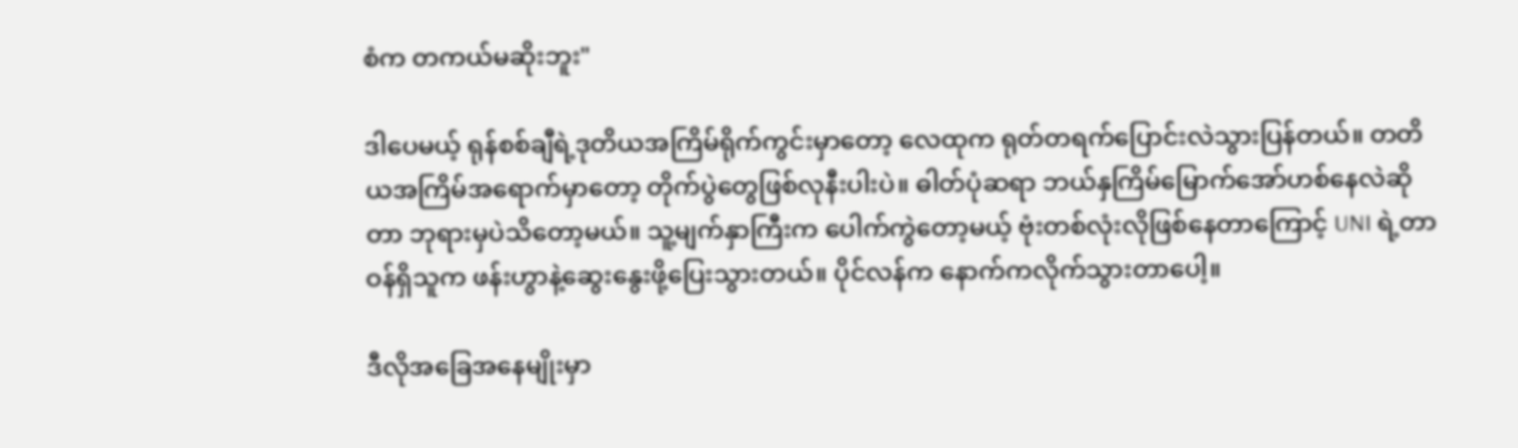စံက တကယ်မဆိုးဘူး"

ဒါပေမယ့် ရုန်စစ်ချီရဲ့ဒုတိယအကြိမ်ရိုက်ကွင်းမှာတော့ လေထုက ရုတ်တရက်ပြောင်းလဲသွားပြန်တယ်။ တတိယအကြိမ်အရောက်မှာတော့ တိုက်ပွဲတွေဖြစ်လုနီးပါးပဲ။ ဓါတ်ပုံဆရာ ဘယ်နှကြိမ်မြောက်အော်ဟစ်နေလဲဆိုတာ ဘုရားမှပဲသိတော့မယ်။ သူ့မျက်နှာကြီးက ပေါက်ကွဲတော့မယ့် ဗုံးတစ်လုံးလိုဖြစ်နေတာကြောင့် UNI ရဲ့တာဝန်ရှိသူက ဖန်းဟွာနဲ့ဆွေးနွေးဖို့ပြေးသွားတယ်။ ပိုင်လန်က နောက်ကလိုက်သွားတာပေါ့။

ဒီလိုအခြေအနေမျိုးမှာ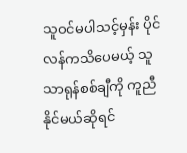သူဝင်မပါသင့်မှန်း ပိုင်လန်ကသိပေမယ့် သူသာရုန်စစ်ချီကို ကူညီနိုင်မယ်ဆိုရင်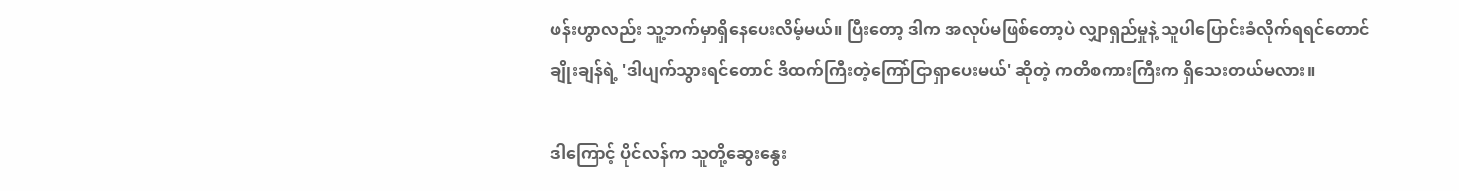ဖန်းဟွာလည်း သူ့ဘက်မှာရှိနေပေးလိမ့်မယ်။ ပြီးတော့ ဒါက အလုပ်မဖြစ်တော့ပဲ လျှာရှည်မှုနဲ့ သူပါပြောင်းခံလိုက်ရရင်တောင် ချိုးချန်ရဲ့ 'ဒါပျက်သွားရင်တောင် ဒိထက်ကြီးတဲ့ကြော်ငြာရှာပေးမယ်' ဆိုတဲ့ ကတိစကားကြီးက ရှိသေးတယ်မလား။

ဒါကြောင့် ပိုင်လန်က သူတို့ဆွေးနွေး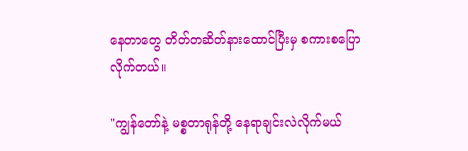နေတာတွေ တိတ်တဆိတ်နားထောင်ပြီးမှ စကားစပြောလိုက်တယ်။

"ကျွန်တော်နဲ့ မစ္စတာရုန်တို့ နေရာချင်းလဲလိုက်မယ်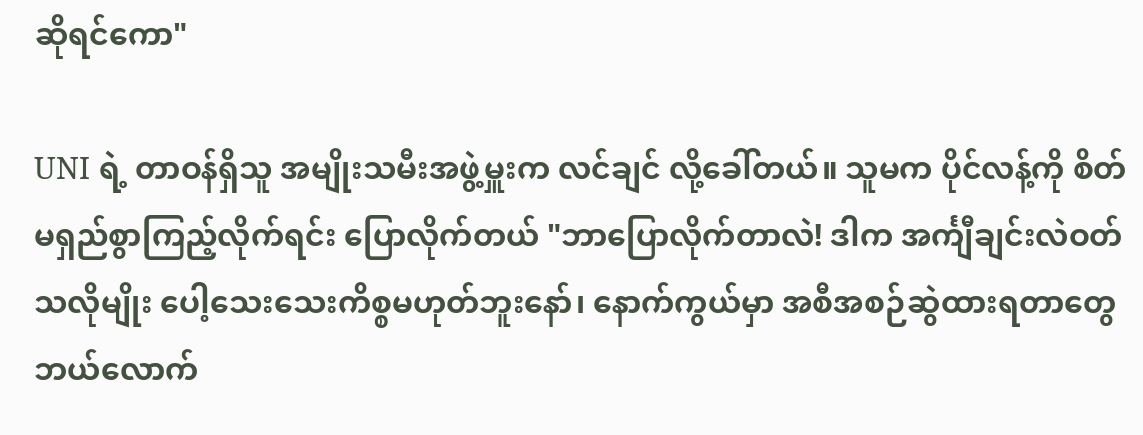ဆိုရင်ကော"

UNI ရဲ့ တာဝန်ရှိသူ အမျိုးသမီးအဖွဲ့မှူးက လင်ချင် လို့ခေါ်တယ်။ သူမက ပိုင်လန့်ကို စိတ်မရှည်စွာကြည့်လိုက်ရင်း ပြောလိုက်တယ် "ဘာပြောလိုက်တာလဲ! ဒါက အင်္ကျီချင်းလဲဝတ်သလိုမျိုး ပေါ့သေးသေးကိစ္စမဟုတ်ဘူးနော်၊ နောက်ကွယ်မှာ အစီအစဉ်ဆွဲထားရတာတွေ ဘယ်လောက်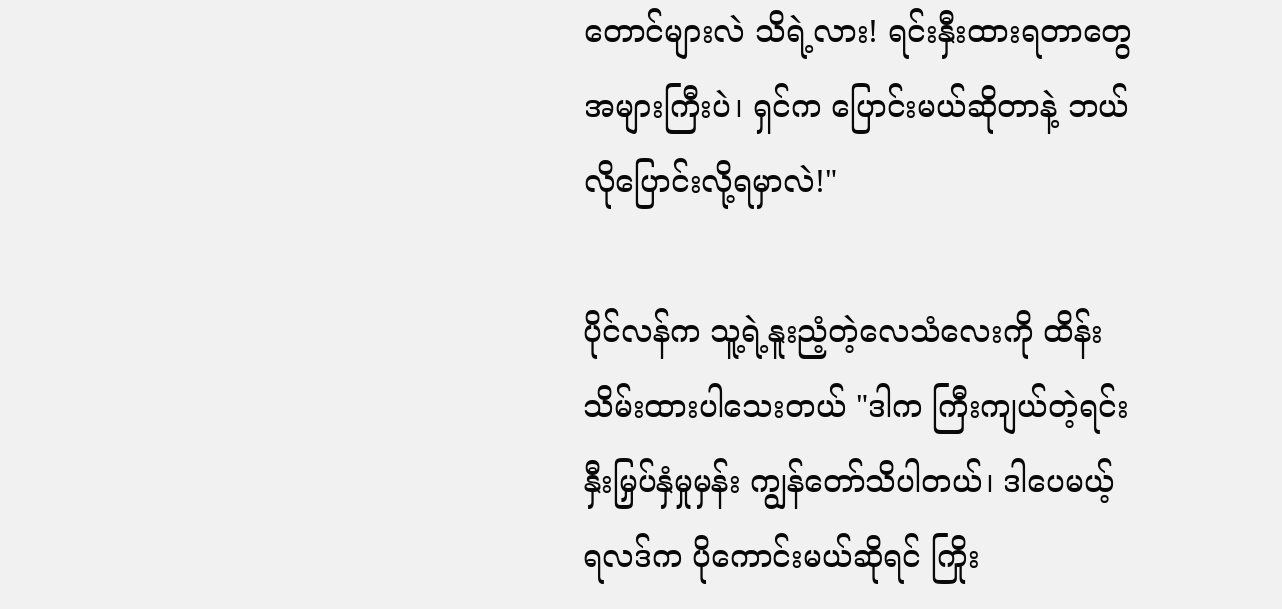တောင်များလဲ သိရဲ့လား! ရင်းနှီးထားရတာတွေအများကြီးပဲ၊ ရှင်က ပြောင်းမယ်ဆိုတာနဲ့ ဘယ်လိုပြောင်းလို့ရမှာလဲ!"

ပိုင်လန်က သူ့ရဲ့နူးညံ့တဲ့လေသံလေးကို ထိန်းသိမ်းထားပါသေးတယ် "ဒါက ကြီးကျယ်တဲ့ရင်းနှီးမြှပ်နှံမှုမှန်း ကျွန်တော်သိပါတယ်၊ ဒါပေမယ့် ရလဒ်က ပိုကောင်းမယ်ဆိုရင် ကြိုး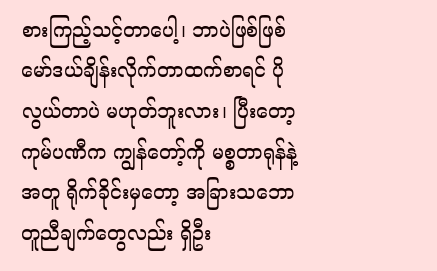စားကြည့်သင့်တာပေါ့၊ ဘာပဲဖြစ်ဖြစ် မော်ဒယ်ချိန်းလိုက်တာထက်စာရင် ပိုလွယ်တာပဲ မဟုတ်ဘူးလား၊ ပြီးတော့ ကုမ်ပဏီက ကျွန်တော့်ကို မစ္စတာရုန်နဲ့အတူ ရိုက်ခိုင်းမှတော့ အခြားသဘောတူညီချက်တွေလည်း ရှိဦး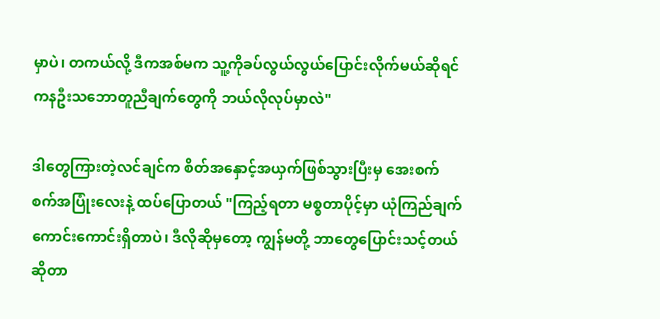မှာပဲ၊ တကယ်လို့ ဒီကအစ်မက သူ့ကိုခပ်လွယ်လွယ်ပြောင်းလိုက်မယ်ဆိုရင် ကနဦးသဘောတူညီချက်တွေကို ဘယ်လိုလုပ်မှာလဲ"

ဒါတွေကြားတဲ့လင်ချင်က စိတ်အနှောင့်အယှက်ဖြစ်သွားပြီးမှ အေးစက်စက်အပြုံးလေးနဲ့ ထပ်ပြောတယ် "ကြည့်ရတာ မစ္စတာပိုင့်မှာ ယုံကြည်ချက်ကောင်းကောင်းရှိတာပဲ၊ ဒီလိုဆိုမှတော့ ကျွန်မတို့ ဘာတွေပြောင်းသင့်တယ်ဆိုတာ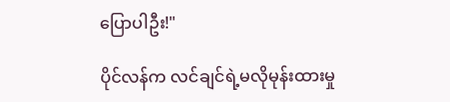ပြောပါဦး!"

ပိုင်လန်က လင်ချင်ရဲ့မလိုမုန်းထားမှု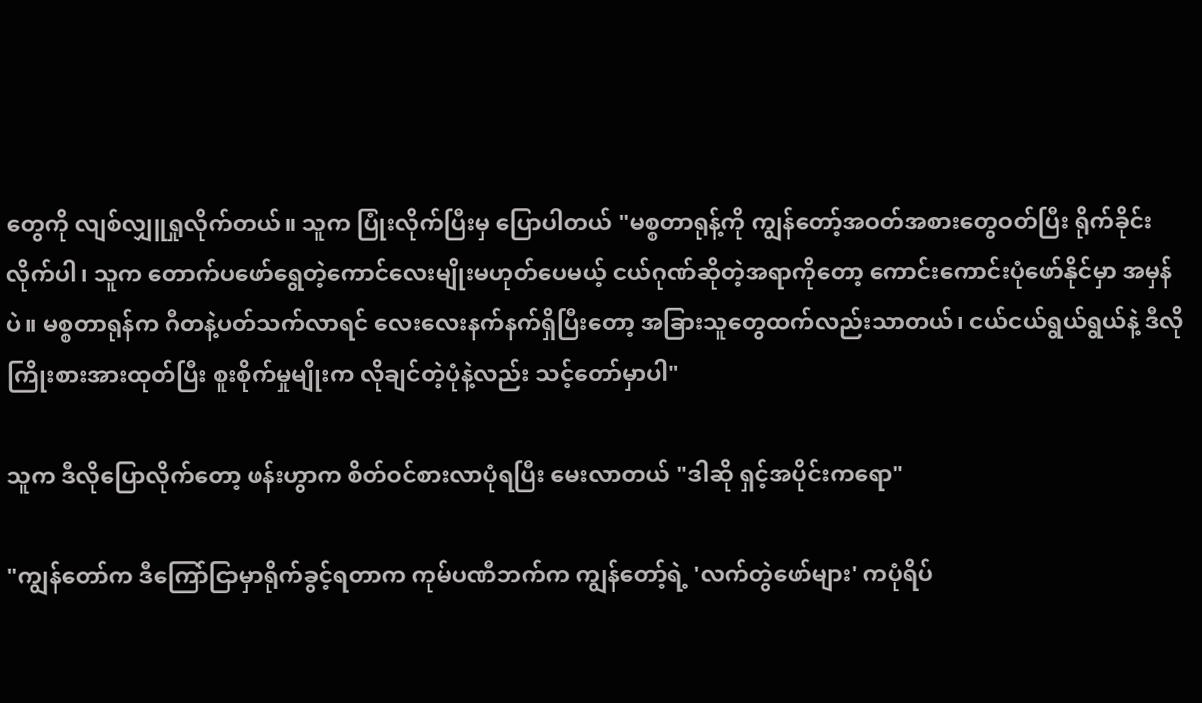တွေကို လျစ်လျှူရှုလိုက်တယ်။ သူက ပြုံးလိုက်ပြီးမှ ပြောပါတယ် "မစ္စတာရုန့်ကို ကျွန်တော့်အဝတ်အစားတွေဝတ်ပြီး ရိုက်ခိုင်းလိုက်ပါ၊ သူက တောက်ပဖော်ရွေတဲ့ကောင်လေးမျိုးမဟုတ်ပေမယ့် ငယ်ဂုဏ်ဆိုတဲ့အရာကိုတော့ ကောင်းကောင်းပုံဖော်နိုင်မှာ အမှန်ပဲ။ မစ္စတာရုန်က ဂီတနဲ့ပတ်သက်လာရင် လေးလေးနက်နက်ရှိပြီးတော့ အခြားသူတွေထက်လည်းသာတယ်၊ ငယ်ငယ်ရွယ်ရွယ်နဲ့ ဒီလိုကြိုးစားအားထုတ်ပြီး စူးစိုက်မှုမျိုးက လိုချင်တဲ့ပုံနဲ့လည်း သင့်တော်မှာပါ"

သူက ဒီလိုပြောလိုက်တော့ ဖန်းဟွာက စိတ်ဝင်စားလာပုံရပြီး မေးလာတယ် "ဒါဆို ရှင့်အပိုင်းကရော"

"ကျွန်တော်က ဒီကြော်ငြာမှာရိုက်ခွင့်ရတာက ကုမ်ပဏီဘက်က ကျွန်တော့်ရဲ့ 'လက်တွဲဖော်များ' ကပုံရိပ်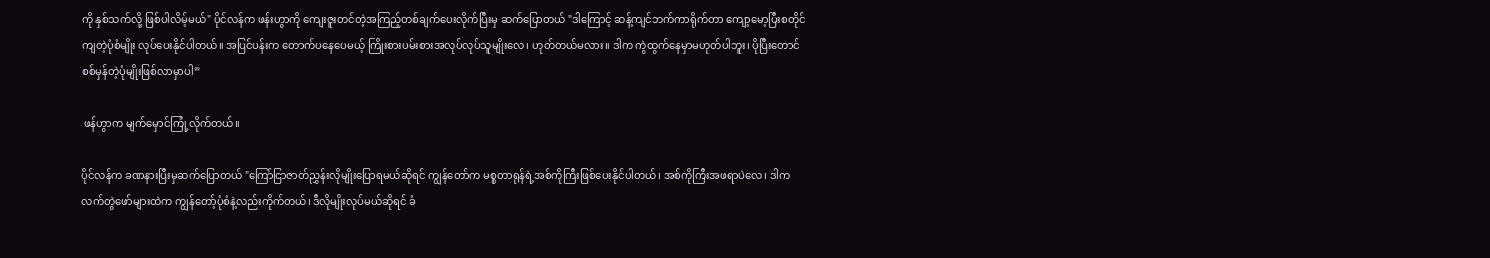ကို နှစ်သက်လို့ ဖြစ်ပါလိမ့်မယ်" ပိုင်လန်က ဖန်းဟွာကို ကျေးဇူးတင်တဲ့အကြည့်တစ်ချက်ပေးလိုက်ပြီးမှ ဆက်ပြောတယ် "ဒါကြောင့် ဆန့်ကျင်ဘက်ကာရိုက်တာ ကျော့မော့ပြီးစတိုင်ကျတဲ့ပုံစံမျိုး လုပ်ပေးနိုင်ပါတယ်။ အပြင်ပန်းက တောက်ပနေပေမယ့် ကြိုးစားပမ်းစားအလုပ်လုပ်သူမျိုးလေ၊ ဟုတ်တယ်မလား။ ဒါက ကွဲထွက်နေမှာမဟုတ်ပါဘူး၊ ပိုပြီးတောင်စစ်မှန်တဲ့ပုံမျိုးဖြစ်လာမှာပါ”

 ဖန်ဟွာက မျက်မှောင်ကြုံ့လိုက်တယ်။

ပိုင်လန်က ခဏနားပြီးမှဆက်ပြောတယ် "ကြော်ငြာဇာတ်ညွှန်းလိုမျိုးပြောရမယ်ဆိုရင် ကျွန်တော်က မစ္စတာရုန်ရဲ့အစ်ကိုကြီးဖြစ်ပေးနိုင်ပါတယ်၊ အစ်ကိုကြီးအဖရာပဲလေ၊ ဒါက လက်တွဲဖော်များထဲက ကျွန်တော့်ပုံစံနဲ့လည်းကိုက်တယ်၊ ဒီလိုမျိုးလုပ်မယ်ဆိုရင် ခံ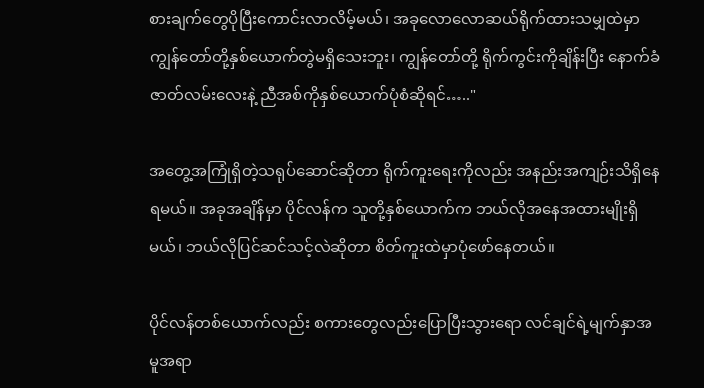စားချက်တွေပိုပြီးကောင်းလာလိမ့်မယ်၊ အခုလောလောဆယ်ရိုက်ထားသမျှထဲမှာ ကျွန်တော်တို့နှစ်ယောက်တွဲမရှိသေးဘူး၊ ကျွန်တော်တို့ ရိုက်ကွင်းကိုချိန်းပြီး နောက်ခံဇာတ်လမ်းလေးနဲ့ ညီအစ်ကိုနှစ်ယောက်ပုံစံဆိုရင်….."

အတွေ့အကြုံရှိတဲ့သရုပ်ဆောင်ဆိုတာ ရိုက်ကူးရေးကိုလည်း အနည်းအကျဉ်းသိရှိနေရမယ်။ အခုအချိန်မှာ ပိုင်လန်က သူတို့နှစ်ယောက်က ဘယ်လိုအနေအထားမျိုးရှိမယ်၊ ဘယ်လိုပြင်ဆင်သင့်လဲဆိုတာ စိတ်ကူးထဲမှာပုံဖော်နေတယ်။

ပိုင်လန်တစ်ယောက်လည်း စကားတွေလည်းပြောပြီးသွားရော လင်ချင်ရဲ့မျက်နှာအမူအရာ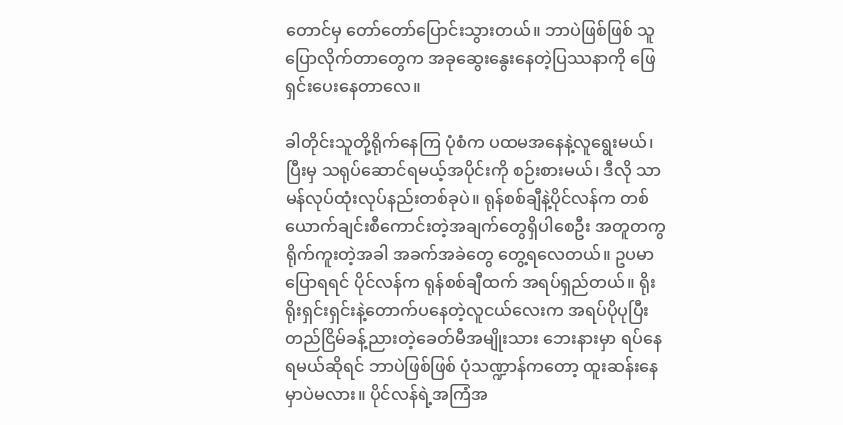တောင်မှ တော်တော်ပြောင်းသွားတယ်။ ဘာပဲဖြစ်ဖြစ် သူပြောလိုက်တာတွေက အခုဆွေးနွေးနေတဲ့ပြဿနာကို ဖြေရှင်းပေးနေတာလေ။

ခါတိုင်းသူတို့ရိုက်နေကြ ပုံစံက ပထမအနေနဲ့လူရွေးမယ်၊ ပြီးမှ သရုပ်ဆောင်ရမယ့်အပိုင်းကို စဉ်းစားမယ်၊ ဒီလို သာမန်လုပ်ထုံးလုပ်နည်းတစ်ခုပဲ။ ရုန်စစ်ချီနဲ့ပိုင်လန်က တစ်ယောက်ချင်းစီကောင်းတဲ့အချက်တွေရှိပါစေဦး အတူတကွရိုက်ကူးတဲ့အခါ အခက်အခဲတွေ တွေ့ရလေတယ်။ ဥပမာပြောရရင် ပိုင်လန်က ရုန်စစ်ချီထက် အရပ်ရှည်တယ်။ ရိုးရိုးရှင်းရှင်းနဲ့တောက်ပနေတဲ့လူငယ်လေးက အရပ်ပိုပုပြီးတည်ငြိမ်ခန့်ညားတဲ့ခေတ်မီအမျိုးသား ဘေးနားမှာ ရပ်နေရမယ်ဆိုရင် ဘာပဲဖြစ်ဖြစ် ပုံသဏ္ဍာန်ကတော့ ထူးဆန်းနေမှာပဲမလား။ ပိုင်လန်ရဲ့အကြံအ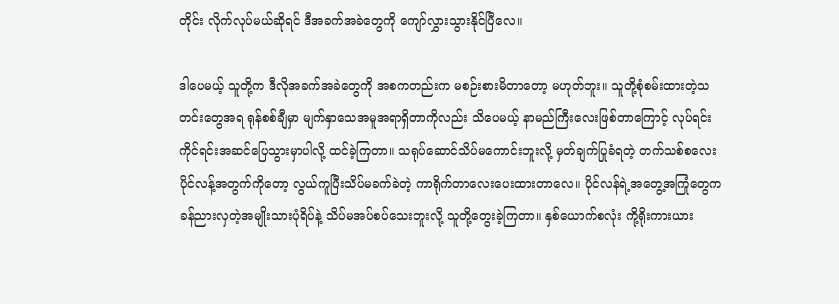တိုင်း လိုက်လုပ်မယ်ဆိုရင် ဒီအခက်အခဲတွေကို ကျော်လွှားသွားနိုင်ပြီလေ။

ဒါပေမယ့် သူတို့က ဒီလိုအခက်အခဲတွေကို အစကတည်းက မစဉ်းစားမိတာတော့ မဟုတ်ဘူး။ သူတို့စုံစမ်းထားတဲ့သတင်းတွေအရ ရုန်စစ်ချီမှာ မျက်နှာသေအမူအရာရှိတာကိုလည်း သိပေမယ့် နာမည်ကြီးလေးဖြစ်တာကြောင့် လုပ်ရင်းကိုင်ရင်းအဆင်ပြေသွားမှာပါလို့ ထင်ခဲ့ကြတာ။ သရုပ်ဆောင်သိပ်မကောင်းဘူးလို့ မှတ်ချက်ပြုခံရတဲ့ တက်သစ်စလေး ပိုင်လန့်အတွက်ကိုတော့ လွယ်ကူပြီးသိပ်မခက်ခဲတဲ့ ကာရိုက်တာလေးပေးထားတာလေ။ ပိုင်လန်ရဲ့အတွေ့အကြုံတွေက ခန်ညားလှတဲ့အမျိုးသားပုံရိပ်နဲ့ သိပ်မအပ်စပ်သေးဘူးလို့ သူတို့တွေးခဲ့ကြတာ။ နှစ်ယောက်စလုံး ကို့ရိုးကားယား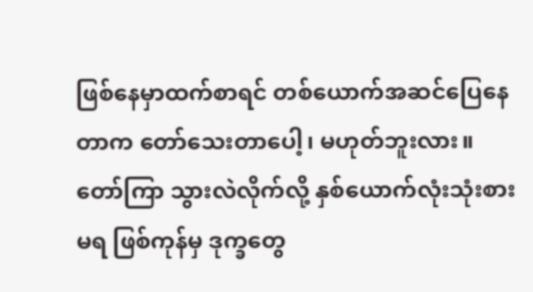ဖြစ်နေမှာထက်စာရင် တစ်ယောက်အဆင်ပြေနေတာက တော်သေးတာပေါ့၊ မဟုတ်ဘူးလား။ တော်ကြာ သွားလဲလိုက်လို့ နှစ်ယောက်လုံးသုံးစားမရ ဖြစ်ကုန်မှ ဒုက္ခတွေ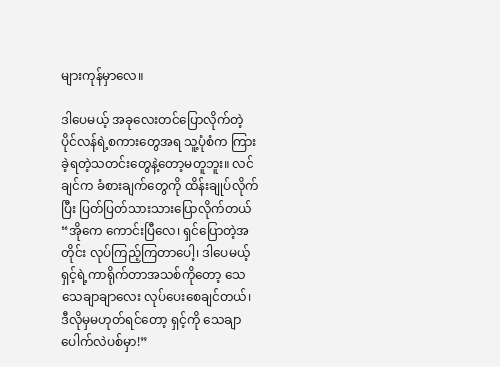များကုန်မှာလေ။

ဒါပေမယ့် အခုလေးတင်ပြောလိုက်တဲ့ ပိုင်လန်ရဲ့စကားတွေအရ သူ့ပုံစံက ကြားခဲ့ရတဲ့သတင်းတွေနဲ့တော့မတူဘူး။ လင်ချင်က ခံစားချက်တွေကို ထိန်းချုပ်လိုက်ပြီး ပြတ်ပြတ်သားသားပြောလိုက်တယ် “အိုကေ ကောင်းပြီလေ၊ ရှင်ပြောတဲ့အတိုင်း လုပ်ကြည့်ကြတာပေါ့၊ ဒါပေမယ့် ရှင့်ရဲ့ကာရိုက်တာအသစ်ကိုတော့ သေသေချာချာလေး လုပ်ပေးစေချင်တယ်၊ ဒီလိုမှမဟုတ်ရင်တော့ ရှင့်ကို သေချာပေါက်လဲပစ်မှာ!”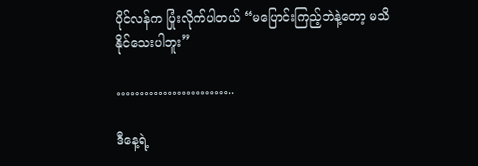ပိုင်လန်က ပြုံးလိုက်ပါတယ် “မပြောင်းကြည့်ဘဲနဲ့တော့ မသိနိုင်သေးပါဘူး”

……………………..

ဒီနေ့ရဲ့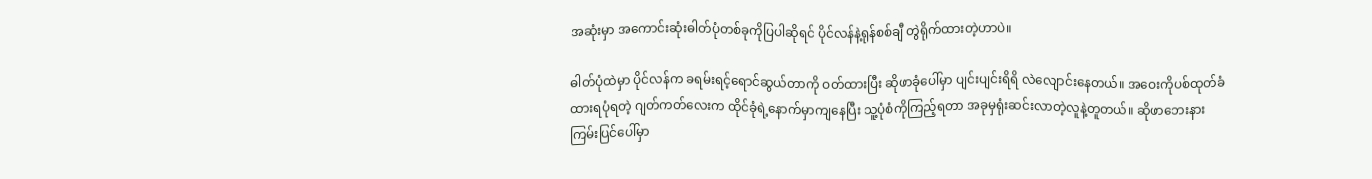အဆုံးမှာ အကောင်းဆုံးဓါတ်ပုံတစ်ခုကိုပြပါဆိုရင် ပိုင်လန်နဲ့ရုန်စစ်ချီ တွဲရိုက်ထားတဲ့ဟာပဲ။

ဓါတ်ပုံထဲမှာ ပိုင်လန်က ခရမ်းရင့်ရောင်ဆွယ်တာကို ဝတ်ထားပြီး ဆိုဖာခုံပေါ်မှာ ပျင်းပျင်းရိရိ လဲလျောင်းနေတယ်။ အဝေးကိုပစ်ထုတ်ခံထားရပုံရတဲ့ ဂျတ်ကတ်လေးက ထိုင်ခုံရဲ့နောက်မှာကျနေပြီး သူ့ပုံစံကိုကြည့်ရတာ အခုမှရုံးဆင်းလာတဲ့လူနဲ့တူတယ်။ ဆိုဖာဘေးနားကြမ်းပြင်ပေါ်မှာ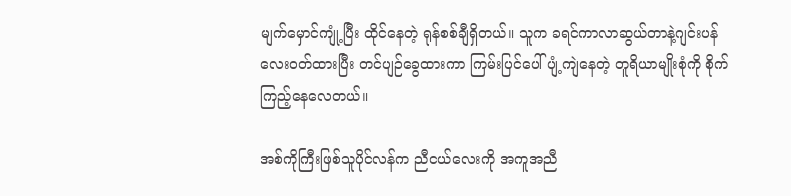မျက်မှောင်ကျုံ့ပြီး ထိုင်နေတဲ့ ရုန်စစ်ချီရှိတယ်။ သူက ခရင်ကာလာဆွယ်တာနဲ့ဂျင်းပန်လေးဝတ်ထားပြီး တင်ပျဉ်ခွေထားကာ ကြမ်းပြင်ပေါ်ပျံ့ကျဲနေတဲ့ တူရိယာမျိုးစုံကို စိုက်ကြည့်နေလေတယ်။

အစ်ကိုကြီးဖြစ်သူပိုင်လန်က ညီငယ်လေးကို အကူအညီ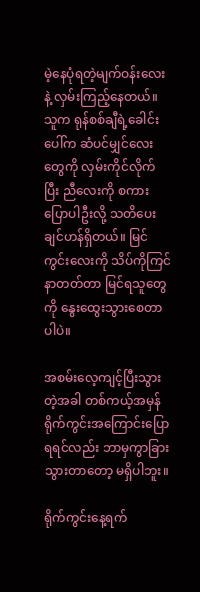မဲ့နေပုံရတဲ့မျက်ဝန်းလေးနဲ့ လှမ်းကြည့်နေတယ်။ သူက ရုန်စစ်ချီရဲ့ခေါင်းပေါ်က ဆံပင်မျှင်လေးတွေကို လှမ်းကိုင်လိုက်ပြီး ညီလေးကို စကားပြောပါဦးလို့ သတိပေးချင်ဟန်ရှိတယ်။ မြင်ကွင်းလေးကို သိပ်ကိုကြင်နာတတ်တာ မြင်ရသူတွေကို နွေးထွေးသွားစေတာပါပဲ။

အစမ်းလေ့ကျင့်ပြီးသွားတဲ့အခါ တစ်ကယ့်အမှန်ရိုက်ကွင်းအကြောင်းပြောရရင်လည်း ဘာမှကွာခြားသွားတာတော့ မရှိပါဘူး။

ရိုက်ကွင်းနေ့ရက်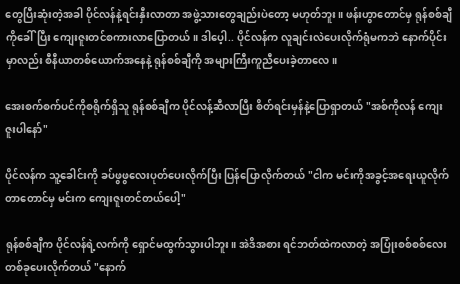တွေပြီးဆုံးတဲ့အခါ ပိုင်လန်နဲ့ရင်းနှီးလာတာ အဖွဲ့သားတွေချည်းပဲတော့ မဟုတ်ဘူး။ ဖန်းဟွာတောင်မှ ရုန်စစ်ချီကိုခေါ်ပြီး ကျေးဇူးတင်စကားလာပြောတယ်။ ဒါပေ့ါ.. ပိုင်လန်က လူချင်းလဲပေးလိုက်ရုံမကဘဲ နောက်ပိုင်းမှာလည်း စီနီယာတစ်ယောက်အနေနဲ့ ရုန်စစ်ချီကို အများကြီးကူညီပေးခဲ့တာလေ။

အေးစက်စက်ပင်ကိုစရိုက်ရှိသူ ရုန်စစ်ချီက ပိုင်လန့်ဆီလာပြီး စိတ်ရင်းမှန်နဲ့ပြောရှာတယ် "အစ်ကိုလန် ကျေးဇူးပါနော်"

ပိုင်လန်က သူ့ခေါင်းကို ခပ်ဖွဖွလေးပုတ်ပေးလိုက်ပြီး ပြန်ပြောလိုက်တယ် "ငါက မင်းကိုအခွင့်အရေးယူလိုက်တာတောင်မှ မင်းက ကျေးဇူးတင်တယ်ပေါ့"

ရုန်စစ်ချီက ပိုင်လန်ရဲ့လက်ကို ရှောင်မထွက်သွားပါဘူး။ အဲဒိအစား ရင်ဘတ်ထဲကလာတဲ့ အပြုံးစစ်စစ်လေးတစ်ခုပေးလိုက်တယ် "နောက်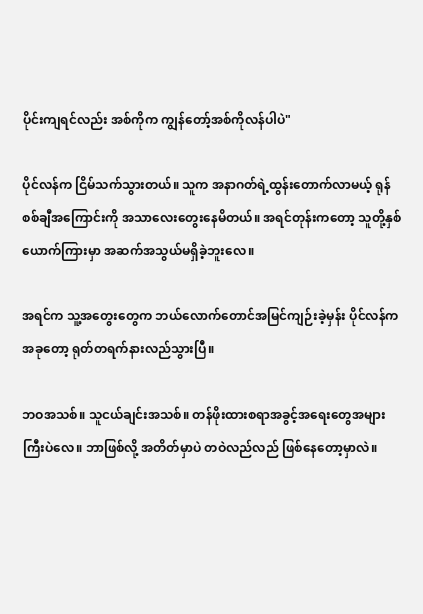ပိုင်းကျရင်လည်း အစ်ကိုက ကျွန်တော့်အစ်ကိုလန်ပါပဲ"

ပိုင်လန်က ငြိမ်သက်သွားတယ်။ သူက အနာဂတ်ရဲ့ထွန်းတောက်လာမယ့် ရုန်စစ်ချီအကြောင်းကို အသာလေးတွေးနေမိတယ်။ အရင်တုန်းကတော့ သူတို့နှစ်ယောက်ကြားမှာ အဆက်အသွယ်မရှိခဲ့ဘူးလေ။

အရင်က သူ့အတွေးတွေက ဘယ်လောက်တောင်အမြင်ကျဉ်းခဲ့မှန်း ပိုင်လန်ကအခုတော့ ရုတ်တရက်နားလည်သွားပြီ။

ဘဝအသစ်။ သူငယ်ချင်းအသစ်။ တန်ဖိုးထားစရာအခွင့်အရေးတွေအများကြီးပဲလေ။ ဘာဖြစ်လို့ အတိတ်မှာပဲ တဝဲလည်လည် ဖြစ်နေတော့မှာလဲ။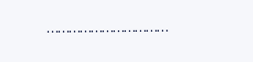……………………………